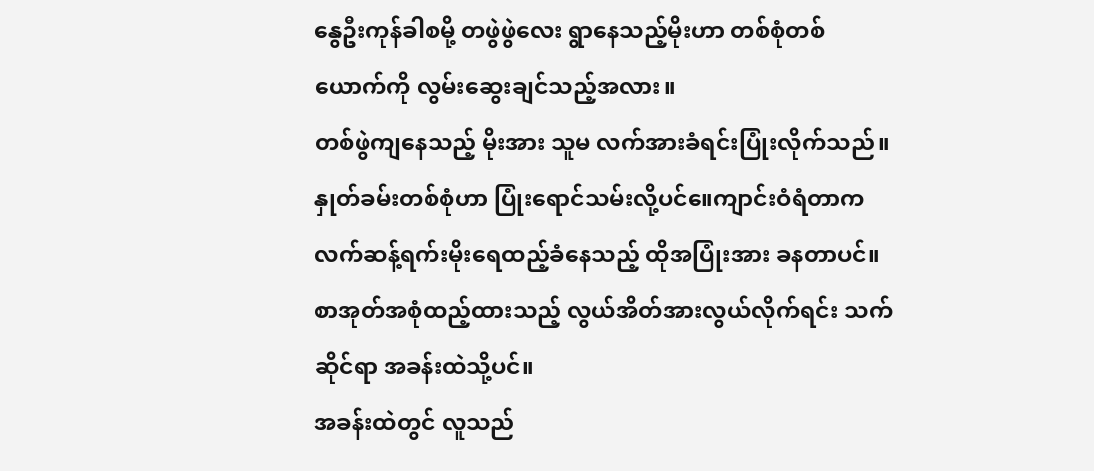နွေဦးကုန်ခါစမို့ တဖွဲဖွဲလေး ရွာနေသည့်မိုးဟာ တစ်စုံတစ်ယောက်ကို လွမ်းဆွေးချင်သည့်အလား။
တစ်ဖွဲကျနေသည့် မိုးအား သူမ လက်အားခံရင်းပြုံးလိုက်သည်။ နှုတ်ခမ်းတစ်စုံဟာ ပြုံးရောင်သမ်းလို့ပင်။ေကျာင်းဝံရံတာက လက်ဆန့်ရက်းမိုးရေထည့်ခံနေသည့် ထိုအပြုံးအား ခနတာပင်။
စာအုတ်အစုံထည့်ထားသည့် လွယ်အိတ်အားလွယ်လိုက်ရင်း သက်ဆိုင်ရာ အခန်းထဲသို့ပင်။
အခန်းထဲတွင် လူသည်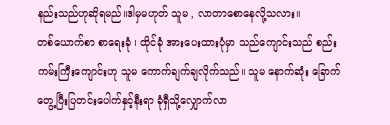နည်းသည်ဟုဆိုရမည်။ဒါမှမဟုတ် သူမ , လာတာစောနေလို့သလား။
တစ်ယောက်စာ စာရေးခုံ ၊ ထိုင်ခုံ အားပေးထားပုံမှာ သည်ကျောင်းသည် စည်းကမ်းကြီးကျောင်းဟု သူမ ကောက်ချက်ချလိုက်သည်။ သူမ နောက်ဆုံး ခြောက်တွေ့ပြီးပြတင်းပေါက်နှင့်နီးရာ ခုံရှီသို့လျှောက်လာ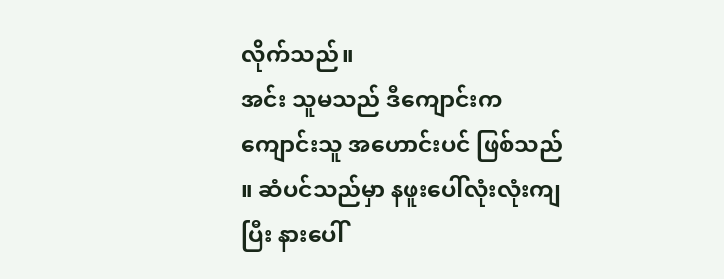လိုက်သည်။
အင်း သူမသည် ဒီကျောင်းက ကျောင်းသူ အဟောင်းပင် ဖြစ်သည် ။ ဆံပင်သည်မှာ နဖူးပေါ်လုံးလုံးကျပြီး နားပေါ်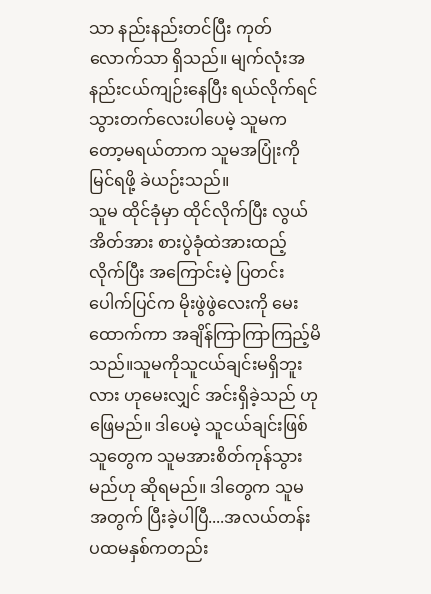သာ နည်းနည်းတင်ပြီး ကုတ်လောက်သာ ရှိသည်။ မျက်လုံးအနည်းငယ်ကျဉ်းနေပြီး ရယ်လိုက်ရင် သွားတက်လေးပါပေမဲ့ သူမကတော့မရယ်တာက သူမအပြုံးကိုမြင်ရဖို့ ခဲယဉ်းသည်။
သူမ ထိုင်ခုံမှာ ထိုင်လိုက်ပြီး လွယ်အိတ်အား စားပွဲခုံထဲအားထည့်လိုက်ပြီး အကြောင်းမဲ့ ပြတင်းပေါက်ပြင်က မိုးဖွဲဖွဲလေးကို မေးထောက်ကာ အချိန်ကြာကြာကြည့်မိသည်။သူမကိုသူငယ်ချင်းမရှိဘူးလား ဟုမေးလျှင် အင်းရှိခဲ့သည် ဟုဖြေမည်။ ဒါပေမဲ့ သူငယ်ချင်းဖြစ်သူတွေက သူမအားစိတ်ကုန်သွားမည်ဟု ဆိုရမည်။ ဒါတွေက သူမ အတွက် ပြီးခဲ့ပါပြီ....အလယ်တန်းပထမနှစ်ကတည်း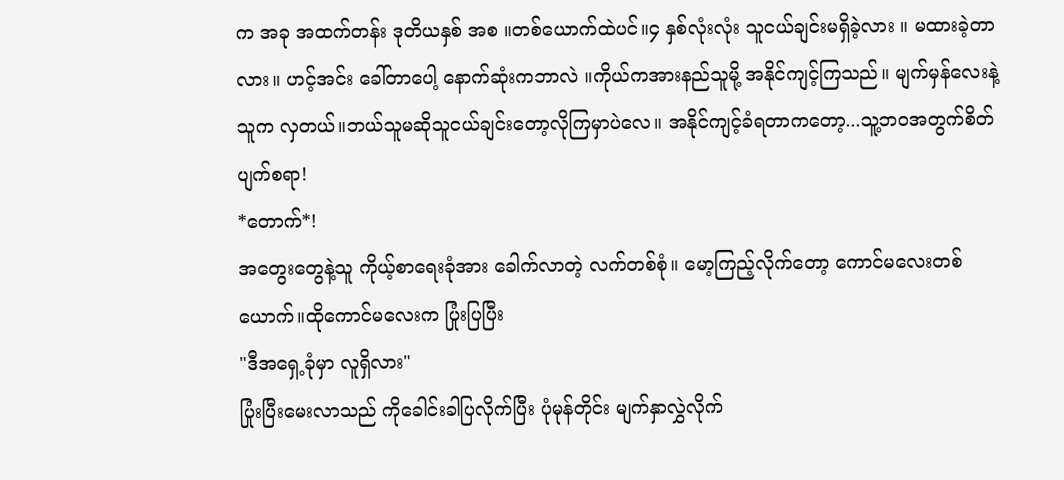က အခု အထက်တန်း ဒုတိယနှစ် အစ ။တစ်ယောက်ထဲပင်။၄ နှစ်လုံးလုံး သူငယ်ချင်းမရှိခဲ့လား ။ မထားခဲ့တာလား။ ဟင့်အင်း ခေါ်တာပေါ့ နောက်ဆုံးကဘာလဲ ။ကိုယ်ကအားနည်သူမို့ အနိုင်ကျင့်ကြသည်။ မျက်မှန်လေးနဲ့ သူက လှတယ်။ဘယ်သူမဆိုသူငယ်ချင်းတော့လိုကြမှာပဲလေ။ အနိုင်ကျင့်ခံရတာကတော့...သူ့ဘဝအတွက်စိတ်ပျက်စရာ!
*တောက်*!
အတွေးတွေနဲ့သူ ကိုယ့်စာရေးခုံအား ခေါက်လာတဲ့ လက်တစ်စုံ။ မော့ကြည့်လိုက်တော့ ကောင်မလေးတစ်ယောက်။ထိုကောင်မလေးက ပြုံးပြပြီး
"ဒီအရှေ့ခုံမှာ လူရှိလား"
ပြုံးပြီးမေးလာသည် ကိုခေါင်းခါပြလိုက်ပြီး ပုံမုန်တိုင်း မျက်နှာလွှဲလိုက်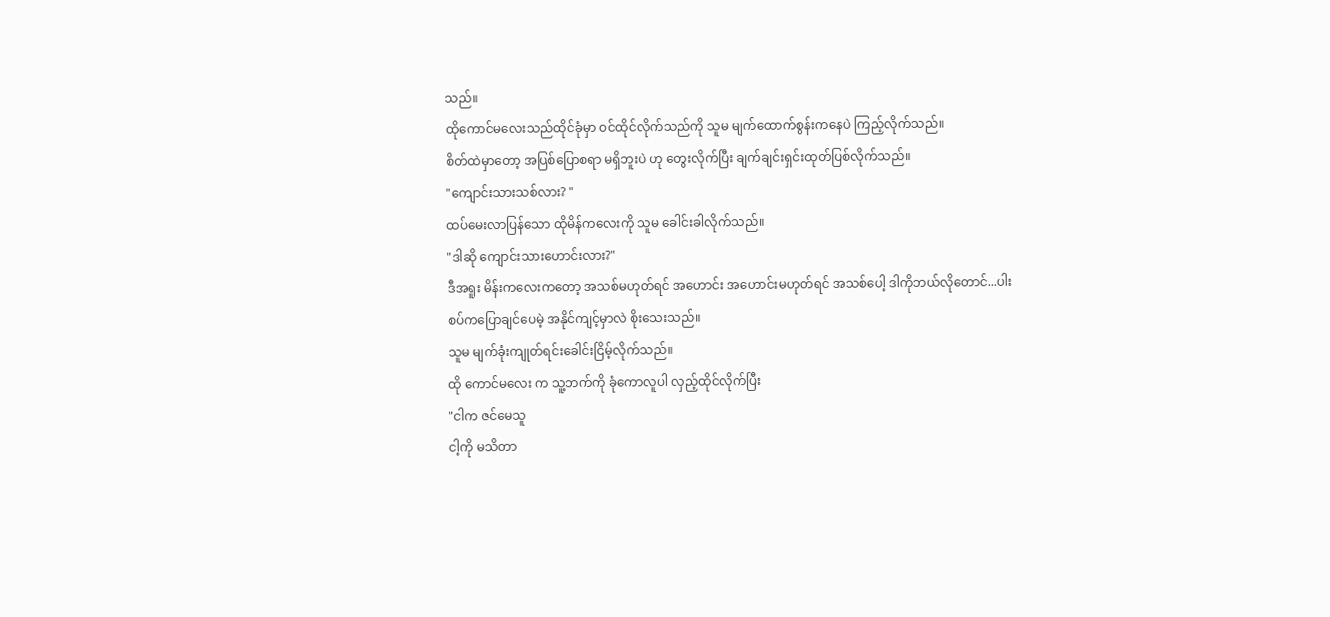သည်။
ထိုကောင်မလေးသည်ထိုင်ခုံမှာ ဝင်ထိုင်လိုက်သည်ကို သူမ မျက်ထောက်စွန်းကနေပဲ ကြည့်လိုက်သည်။
စိတ်ထဲမှာတော့ အပြစ်ပြောစရာ မရှိဘူးပဲ ဟု တွေးလိုက်ပြီး ချက်ချင်းရှင်းထုတ်ပြစ်လိုက်သည်။
"ကျောင်းသားသစ်လား? "
ထပ်မေးလာပြန်သော ထိုမိန်ကလေးကို သူမ ခေါင်းခါလိုက်သည်။
"ဒါဆို ကျောင်းသားဟောင်းလား?"
ဒီအရူး မိန်းကလေးကတော့ အသစ်မဟုတ်ရင် အဟောင်း အဟောင်းမဟုတ်ရင် အသစ်ပေါ့ ဒါကိုဘယ်လိုတောင်...ပါးစပ်ကပြောချင်ပေမဲ့ အနိုင်ကျင့်မှာလဲ စိုးသေးသည်။
သူမ မျက်ခုံးကျုတ်ရင်းခေါင်းငြိမ့်လိုက်သည်။
ထို ကောင်မလေး က သူ့ဘက်ကို ခုံကောလူပါ လှည့်ထိုင်လိုက်ပြီး
"ငါက ဇင်မေသူ
ငါ့ကို မသိတာ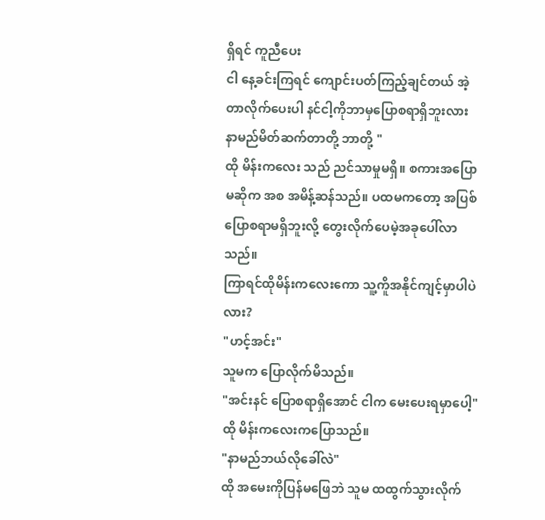ရှိရင် ကူညီပေး
ငါ နေ့ခင်းကြရင် ကျောင်းပတ်ကြည့်ချင်တယ် အဲ့တာလိုက်ပေးပါ နင်ငါ့ကိုဘာမှပြောစရာရှိဘူးလား နာမည်မိတ်ဆက်တာတို့ ဘာတို့ "
ထို မိန်းကလေး သည် ညင်သာမှုမရှိ။ စကားအပြောမဆိုက အစ အမိန့်ဆန်သည်။ ပထမကတော့ အပြစ်ပြောစရာမရှိဘူးလို့ တွေးလိုက်ပေမဲ့အခုပေါ်လာသည်။
ကြာရင်ထိုမိန်းကလေးကော သူ့ကိူအနိုင်ကျင့်မှာပါပဲလား?
"ဟင့်အင်း"
သူမက ပြောလိုက်မိသည်။
"အင်းနင် ပြောစရာရှိအောင် ငါက မေးပေးရမှာပေါ့"
ထို မိန်းကလေးကပြောသည်။
"နာမည်ဘယ်လိုခေါ်လဲ"
ထို အမေးကိုပြန်မဖြေဘဲ သူမ ထထွက်သွားလိုက်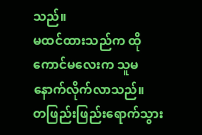သည်။
မထင်ထားသည်က ထို ကောင်မလေးက သူမ နောက်လိုက်လာသည်။
တဖြည်းဖြည်းရောက်သွား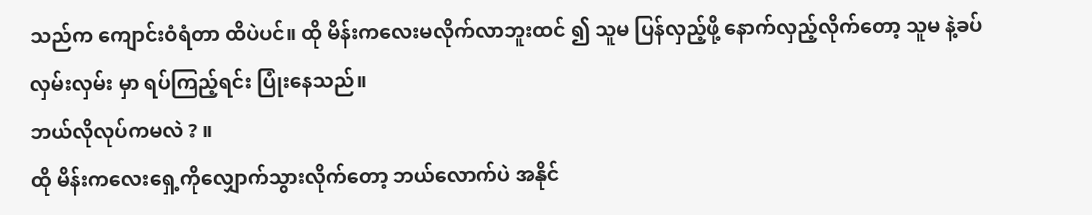သည်က ကျောင်းဝံရံတာ ထိပဲပင်။ ထို မိန်းကလေးမလိုက်လာဘူးထင် ၍ သူမ ပြန်လှည့်ဖို့ နောက်လှည့်လိုက်တော့ သူမ နဲ့ခပ်လှမ်းလှမ်း မှာ ရပ်ကြည့်ရင်း ပြုံးနေသည်။
ဘယ်လိုလုပ်ကမလဲ ? ။
ထို မိန်းကလေးရှေ့ကိုလျှောက်သွားလိုက်တော့ ဘယ်လောက်ပဲ အနိုင်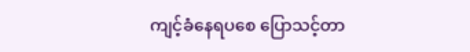ကျင့်ခံနေရပစေ ပြောသင့်တာ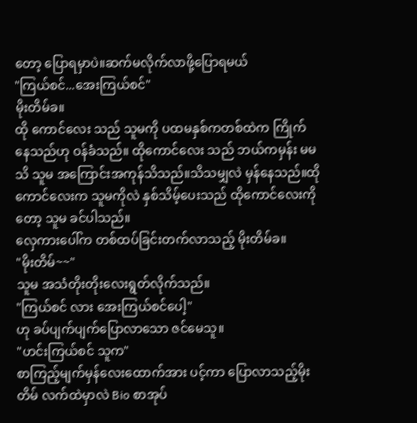တော့ ပြောရမှာပဲ။ဆက်မလိုက်လာဖို့ပြောရမယ်
"ကြယ်စင်...အေးကြယ်စင်"
မိုးတိမ်ခ။
ထို ကောင်လေး သည် သူမကို ပထမနှစ်ကတစ်ထဲက ကြိုက်နေသည်ဟု ဝန်ခံသည်။ ထိုကောင်လေး သည် ဘယ်ကမှန်း မမသိ သူမ အကြောင်းအကုန်သိသည်။သိသမျှလဲ မှန်နေသည်။ထိုကောင်လေးက သူမကိုလဲ နှစ်သိမ့်ပေးသည် ထိုကောင်လေးကိုတော့ သူမ ခင်ပါသည်။
လှေကားပေါ်က တစ်ထပ်ခြင်းတက်လာသည့် မိုးတိမ်ခ။
"မိုးတိမ်~~"
သူမ အသံတိုးတိုးလေးရွတ်လိုက်သည်။
"ကြယ်စင် လား အေးကြယ်စင်ပေါ့"
ဟု ခပ်ပျက်ပျက်ပြောလာသော ဇင်မေသူ။
"ဟင်းကြယ်စင် သူက"
စာကြည့်မျက်မှန်လေးထောက်အား ပင့်ကာ ပြောလာသည့်မိုးတိမ် လက်ထဲမှာလဲ Bio စာအုပ်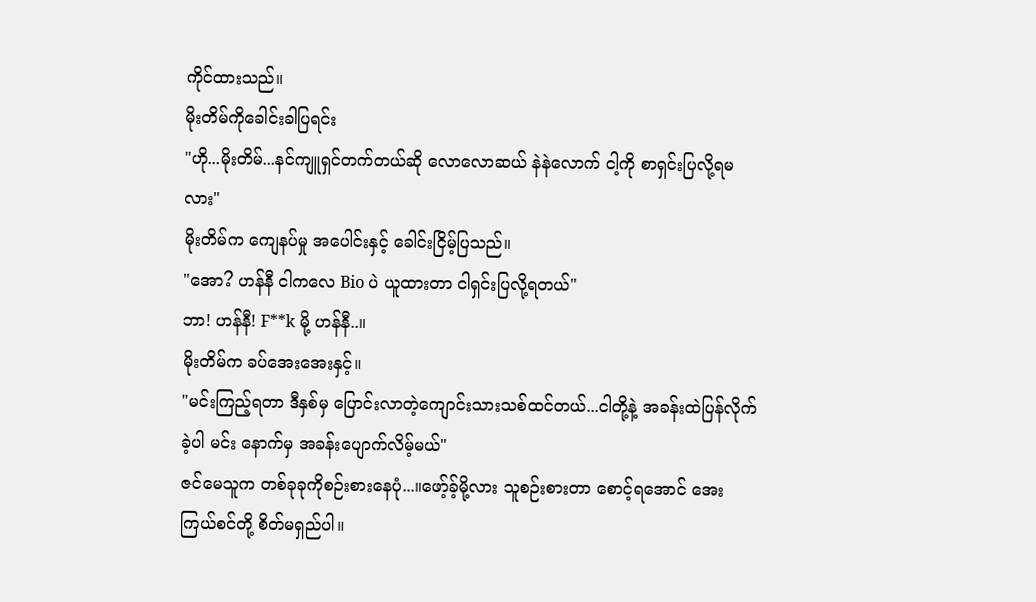ကိုင်ထားသည်။
မိုးတိမ်ကိုခေါင်းခါပြရင်း
"ဟို...မိုးတိမ်...နင်ကျူရှင်တက်တယ်ဆို လောလောဆယ် နဲနဲလောက် ငါ့ကို စာရှင်းပြလို့ရမလား"
မိုးတိမ်က ကျေနပ်မှု အပေါင်းနှင့် ခေါင်းငြိမ့်ပြသည်။
"အော? ဟန်နီ ငါကလေ Bio ပဲ ယူထားတာ ငါရှင်းပြလို့ရတယ်"
ဘာ! ဟန်နီ! F**k မို့ ဟန်နီ..။
မိုးတိမ်က ခပ်အေးအေးနှင့်။
"မင်းကြည့်ရတာ ဒီနှစ်မှ ပြောင်းလာတဲ့ကျောင်းသားသစ်ထင်တယ်...ငါတို့နဲ့ အခန်းထဲပြန်လိုက်ခဲ့ပါ မင်း နောက်မှ အခန်းပျောက်လိမ့်မယ်"
ဇင်မေသူက တစ်ခုခုကိုစဉ်းစားနေပုံ...။ဖော့်ခ့်မို့လား သူစဉ်းစားတာ စောင့်ရအောင် အေးကြယ်စင်တို့ စိတ်မရှည်ပါ။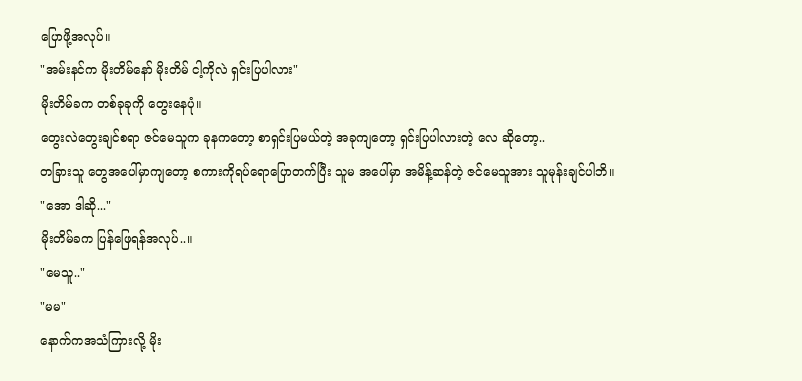ပြောဖို့အလုပ်။
"အမ်းနင်က မိုးတိမ်နော် မိုးတိမ် ငါ့ကိုလဲ ရှင်းပြပါလား"
မိုးတိမ်ခက တစ်ခုခုကို တွေးနေပုံ။
တွေးလဲတွေးချင်စရာ ဇင်မေသူက ခုနကတော့ စာရှင်းပြမယ်တဲ့ အခုကျတော့ ရှင်းပြပါလားတဲ့ လေ ဆိုတော့..
တခြားသူ တွေအပေါ်မှာကျတော့ စကားကိုရပ်ရောပြောတက်ပြီး သူမ အပေါ်မှာ အမိန့်ဆန်တဲ့ ဇင်မေသူအား သူမုန်းချင်ပါဘိ။
"အော ဒါဆို..."
မိုးတိမ်ခက ပြန်ဖြေရန်အလုပ်..။
"မေသူ.."
"မမ"
နောက်ကအသံကြားလို့ မိုး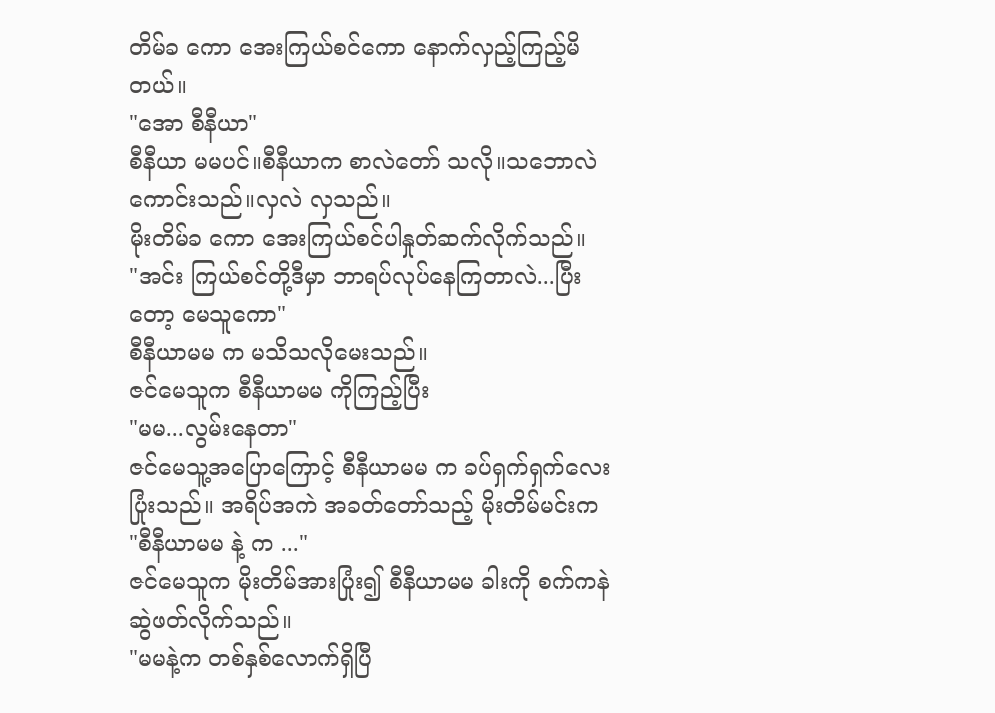တိမ်ခ ကော အေးကြယ်စင်ကော နောက်လှည့်ကြည့်မိတယ်။
"အော စီနီယာ"
စီနီယာ မမပင်။စီနီယာက စာလဲတော် သလို။သဘောလဲကောင်းသည်။လှလဲ လှသည်။
မိုးတိမ်ခ ကော အေးကြယ်စင်ပါနှုတ်ဆက်လိုက်သည်။
"အင်း ကြယ်စင်တို့ဒီမှာ ဘာရပ်လုပ်နေကြတာလဲ...ပြီးတော့ မေသူကော"
စီနီယာမမ က မသိသလိုမေးသည်။
ဇင်မေသူက စီနီယာမမ ကိုကြည့်ပြီး
"မမ...လွမ်းနေတာ"
ဇင်မေသူ့အပြောကြောင့် စီနီယာမမ က ခပ်ရှက်ရှက်လေးပြုံးသည်။ အရိပ်အကဲ အခတ်တော်သည့် မိုးတိမ်မင်းက
"စီနီယာမမ နဲ့ က ..."
ဇင်မေသူက မိုးတိမ်အားပြုံး၍ စီနီယာမမ ခါးကို စက်ကနဲဆွဲဖတ်လိုက်သည်။
"မမနဲ့က တစ်နှစ်လောက်ရှိပြီ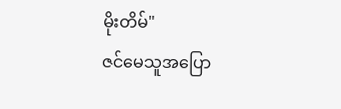မိုးတိမ်"
ဇင်မေသူအပြော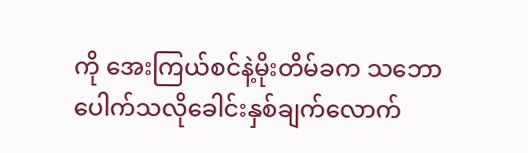ကို အေးကြယ်စင်နဲ့မိုးတိမ်ခက သဘောပေါက်သလိုခေါင်းနှစ်ချက်လောက်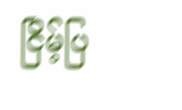ငြိမ့်ပြ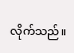လိုက်သည်။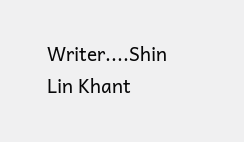Writer....Shin Lin Khant